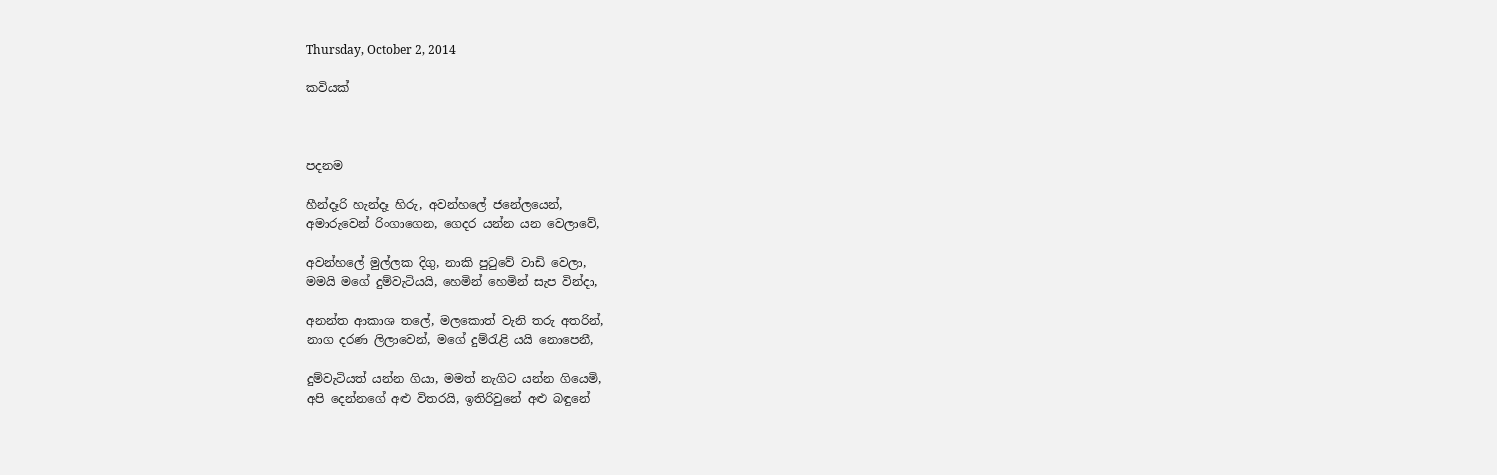Thursday, October 2, 2014

කවියක්



පදනම

හීන්දෑරි හැන්දෑ හිරු, අවන්හලේ ජනේලයෙන්,
අමාරුවෙන් රිංගාගෙන, ගෙදර යන්න යන වෙලාවේ,

අවන්හලේ මුල්ලක දිගු, නාකි පුටුවේ වාඩි වෙලා,
මමයි මගේ දුම්වැටියයි, හෙමින් හෙමින් සැප වින්දා,

අනන්ත ආකාශ තලේ, මලකොත් වැනි තරු අතරින්,
නාග දරණ ලිලාවෙන්, මගේ දුම්රැළි යයි නොපෙනී,

දුම්වැටියත් යන්න ගිය‍ා, මමත් නැගිට යන්න ගියෙමි,
අපි දෙන්නගේ අළු විතරයි, ඉතිරිවුනේ අළු බඳුනේ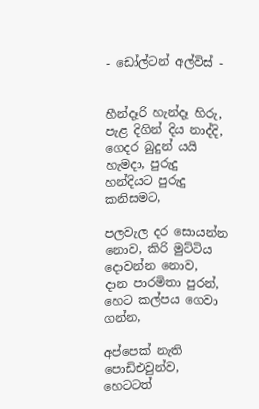- ඩෝල්ටන් අල්විස් -


හීන්දෑරි හැන්දෑ හිරු, පැළ දිගින් දිය නාද්දි,
ගෙදර බුදුන් යයි හැමදා, පුරුදු හන්දියට පුරුදු කනිසමට,

පලවැල දර සොයන්න නොව, කිරි මුට්ටිය දොවන්න නොව,
දාන පාරමිතා පුරන්, හෙට කල්පය ගෙවා ගන්න,

අප්පෙක් නැති පොඩිඑවුන්ව, හෙටටත්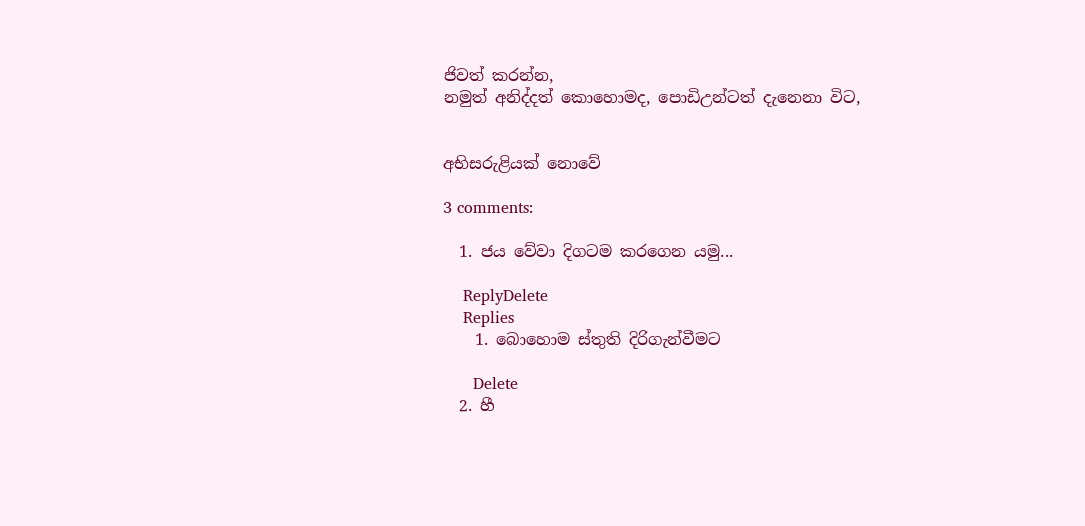ජිවත් කරන්න,
නමුත් අනිද්දත් කොහොමද, පොඩිඋන්ටත් දැනෙනා විට,


අභිසරුළියක් නොවේ

3 comments:

  1. ජය වේවා දිගටම කරගෙන යමු...

    ReplyDelete
    Replies
    1. බොහොම ස්තුති දිරිගැන්වීමට

      Delete
  2. හී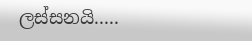ලස්සනයි.....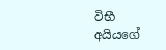විභී අයියගේ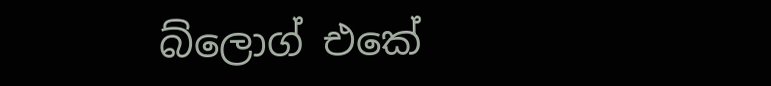බ්ලොග් එකේ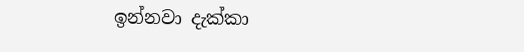ඉන්නවා දැක්කා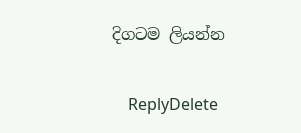දිගටම ලියන්න

    ReplyDelete